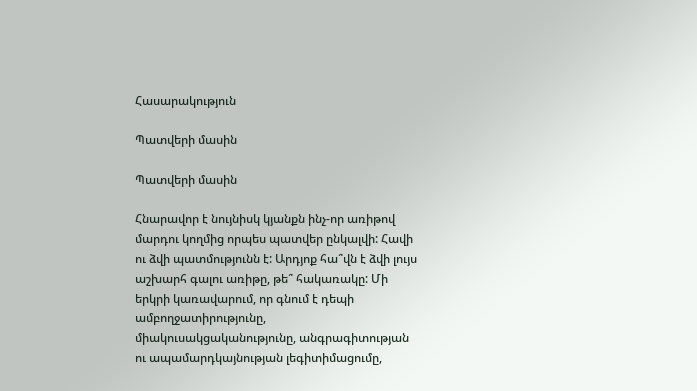Հասարակություն

Պատվերի մասին

Պատվերի մասին

Հնարավոր է նույնիսկ կյանքն ինչ-որ առիթով մարդու կողմից որպես պատվեր ընկալվի: Հավի ու ձվի պատմությունն է: Արդյոք հա՞վն է ձվի լույս աշխարհ գալու առիթը, թե՞ հակառակը: Մի երկրի կառավարում, որ գնում է դեպի ամբողջատիրությունը, միակուսակցականությունը, անգրագիտության ու ապամարդկայնության լեգիտիմացումը,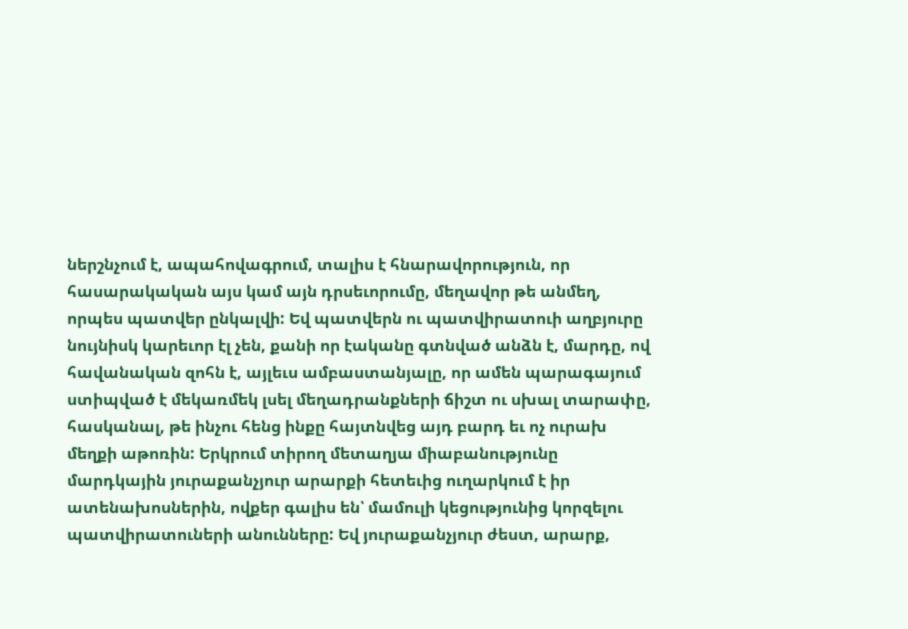ներշնչում է, ապահովագրում, տալիս է հնարավորություն, որ հասարակական այս կամ այն դրսեւորումը, մեղավոր թե անմեղ, որպես պատվեր ընկալվի: Եվ պատվերն ու պատվիրատուի աղբյուրը նույնիսկ կարեւոր էլ չեն, քանի որ էականը գտնված անձն է, մարդը, ով հավանական զոհն է, այլեւս ամբաստանյալը, որ ամեն պարագայում ստիպված է մեկառմեկ լսել մեղադրանքների ճիշտ ու սխալ տարափը, հասկանալ, թե ինչու հենց ինքը հայտնվեց այդ բարդ եւ ոչ ուրախ մեղքի աթոռին: Երկրում տիրող մետաղյա միաբանությունը մարդկային յուրաքանչյուր արարքի հետեւից ուղարկում է իր ատենախոսներին, ովքեր գալիս են՝ մամուլի կեցությունից կորզելու պատվիրատուների անունները: Եվ յուրաքանչյուր ժեստ, արարք,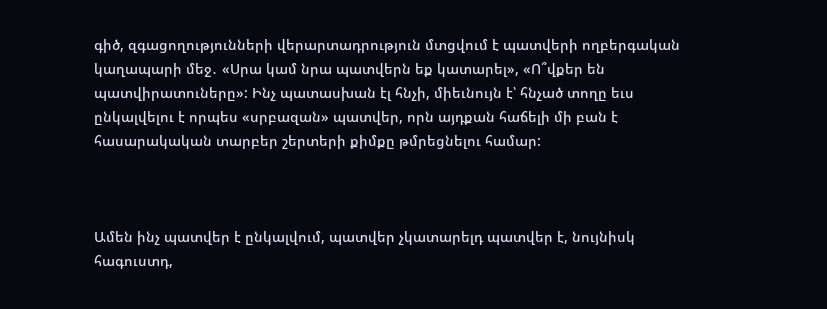գիծ, զգացողությունների վերարտադրություն մտցվում է պատվերի ողբերգական կաղապարի մեջ․ «Սրա կամ նրա պատվերն եք կատարել», «Ո՞վքեր են պատվիրատուները»: Ինչ պատասխան էլ հնչի, միեւնույն է՝ հնչած տողը եւս ընկալվելու է որպես «սրբազան» պատվեր, որն այդքան հաճելի մի բան է հասարակական տարբեր շերտերի քիմքը թմրեցնելու համար:



Ամեն ինչ պատվեր է ընկալվում, պատվեր չկատարելդ պատվեր է, նույնիսկ հագուստդ,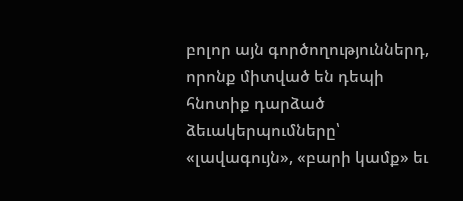բոլոր այն գործողություններդ, որոնք միտված են դեպի հնոտիք դարձած ձեւակերպումները՝ «լավագույն», «բարի կամք» եւ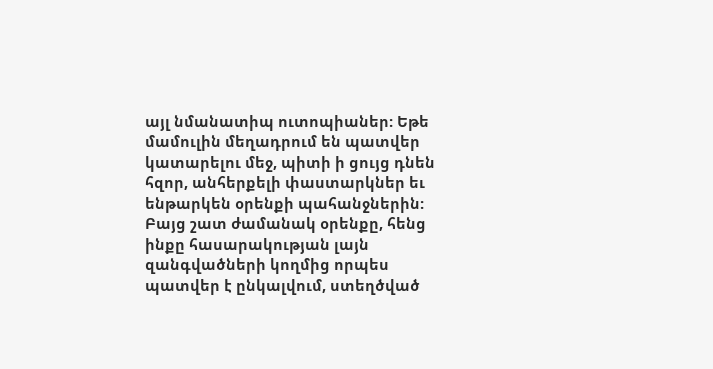այլ նմանատիպ ուտոպիաներ: Եթե մամուլին մեղադրում են պատվեր կատարելու մեջ, պիտի ի ցույց դնեն հզոր, անհերքելի փաստարկներ եւ ենթարկեն օրենքի պահանջներին: Բայց շատ ժամանակ օրենքը, հենց ինքը հասարակության լայն զանգվածների կողմից որպես պատվեր է ընկալվում, ստեղծված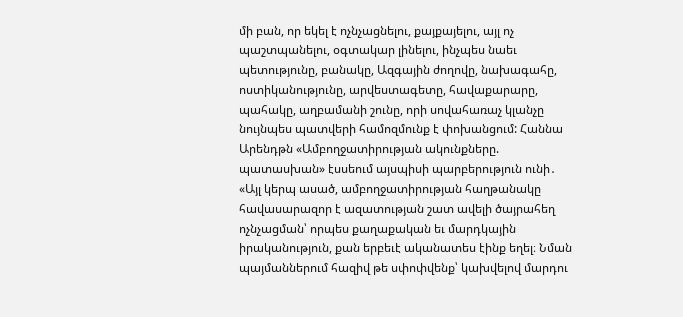մի բան, որ եկել է ոչնչացնելու, քայքայելու, այլ ոչ պաշտպանելու, օգտակար լինելու, ինչպես նաեւ պետությունը, բանակը, Ազգային ժողովը, նախագահը, ոստիկանությունը, արվեստագետը, հավաքարարը, պահակը, աղբամանի շունը, որի սովահառաչ կլանչը նույնպես պատվերի համոզմունք է փոխանցում: Հաննա Արենդթն «Ամբողջատիրության ակունքները. պատասխան» էսսեում այսպիսի պարբերություն ունի․ «Այլ կերպ ասած, ամբողջատիրության հաղթանակը հավասարազոր է ազատության շատ ավելի ծայրահեղ ոչնչացման՝ որպես քաղաքական եւ մարդկային իրականություն, քան երբեւէ ականատես էինք եղել։ Նման պայմաններում հազիվ թե սփոփվենք՝ կախվելով մարդու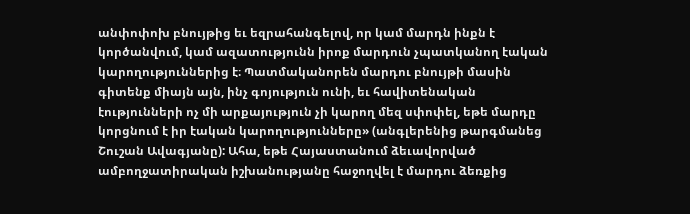անփոփոխ բնույթից եւ եզրահանգելով, որ կամ մարդն ինքն է կործանվում, կամ ազատությունն իրոք մարդուն չպատկանող էական կարողություններից է։ Պատմականորեն մարդու բնույթի մասին գիտենք միայն այն, ինչ գոյություն ունի, եւ հավիտենական էությունների ոչ մի արքայություն չի կարող մեզ սփոփել, եթե մարդը կորցնում է իր էական կարողությունները» (անգլերենից թարգմանեց Շուշան Ավագյանը): Ահա, եթե Հայաստանում ձեւավորված ամբողջատիրական իշխանությանը հաջողվել է մարդու ձեռքից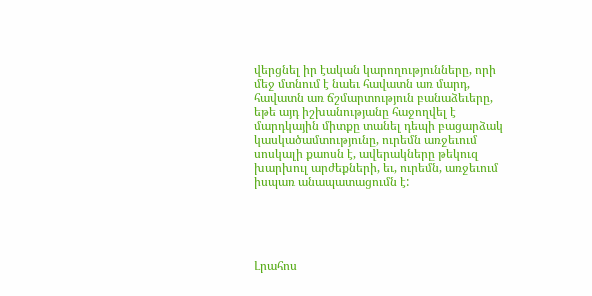վերցնել իր էական կարողությունները, որի մեջ մտնում է նաեւ հավատն առ մարդ, հավատն առ ճշմարտություն բանաձեւերը, եթե այդ իշխանությանը հաջողվել է մարդկային միտքը տանել դեպի բացարձակ կասկածամտությունը, ուրեմն առջեւում սոսկալի քաոսն է, ավերակները թեկուզ խարխուլ արժեքների, եւ, ուրեմն, առջեւում իսպառ անապատացումն է:





Լրահոս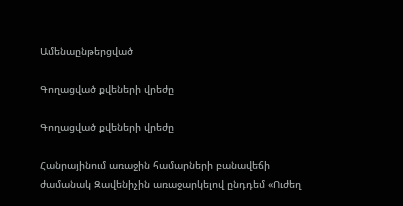Ամենաընթերցված

Գողացված քվեների վրեժը

Գողացված քվեների վրեժը

Հանրայինում առաջին համարների բանավեճի ժամանակ Զավենիչին առաջարկելով ընդդեմ «Ուժեղ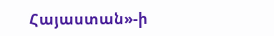Հայաստան»-ի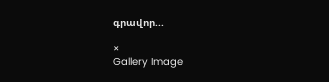գրավոր...

×
Gallery Image